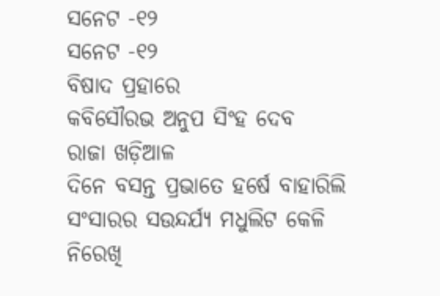ସନେଟ -୧୨
ସନେଟ -୧୨
ବିଷାଦ ପ୍ରହାରେ
କବିସୌରଭ ଅନୁପ ସିଂହ ଦେବ
ରାଜା ଖଡ଼ିଆଳ
ଦିନେ ବସନ୍ତ ପ୍ରଭାତେ ହର୍ଷେ ବାହାରିଲି
ସଂସାରର ସଉନ୍ଦର୍ଯ୍ୟ ମଧୁଲିଟ କେଳି
ନିରେଖି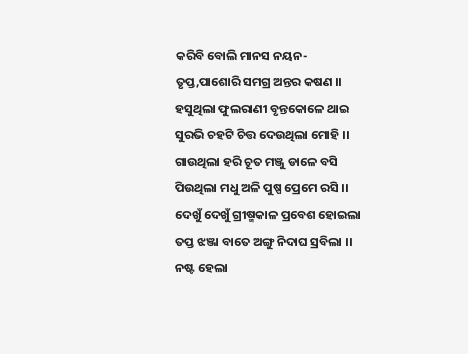କରିବି ବୋଲି ମାନସ ନୟନ-
ତୃପ୍ତ,ପାଶୋରି ସମଗ୍ର ଅନ୍ତର କଷଣ ।।
ହସୁଥିଲା ଫୁଲରାଣୀ ବୃନ୍ତକୋଳେ ଥାଇ
ସୁରଭି ଚହଟି ଚିତ୍ତ ଦେଉଥିଲା ମୋହି ।।
ଗାଉଥିଲା ହରି ଚୂତ ମଞ୍ଜୁ ଡାଳେ ବସି
ପିଉଥିଲା ମଧୁ ଅଳି ପୁଷ୍ପ ପ୍ରେମେ ରସି ।।
ଦେଖୁଁ ଦେଖୁଁ ଗ୍ରୀଷ୍ମକାଳ ପ୍ରବେଶ ହୋଇଲା
ତପ୍ତ ଝଞ୍ଜା ବାତେ ଅଙ୍ଗୁ ନିଦାଘ ସ୍ରବିଲା ।।
ନଷ୍ଟ ହେଲା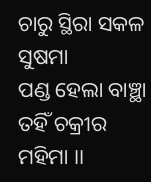ଚାରୁ ସ୍ଥିରା ସକଳ ସୁଷମା
ପଣ୍ଡ ହେଲା ବାଞ୍ଛା ତହିଁ ଚକ୍ରୀର ମହିମା ।।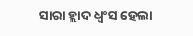ସାରା ହ୍ଲାଦ ଧ୍ବଂସ ହେଲା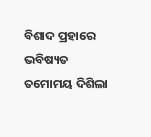ବିଶାଦ ପ୍ରହାରେ
ଭବିଷ୍ୟତ ତମୋମୟ ଦିଶିଲା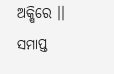ଅକ୍ଷିରେ ।।
ସମାପ୍ତ